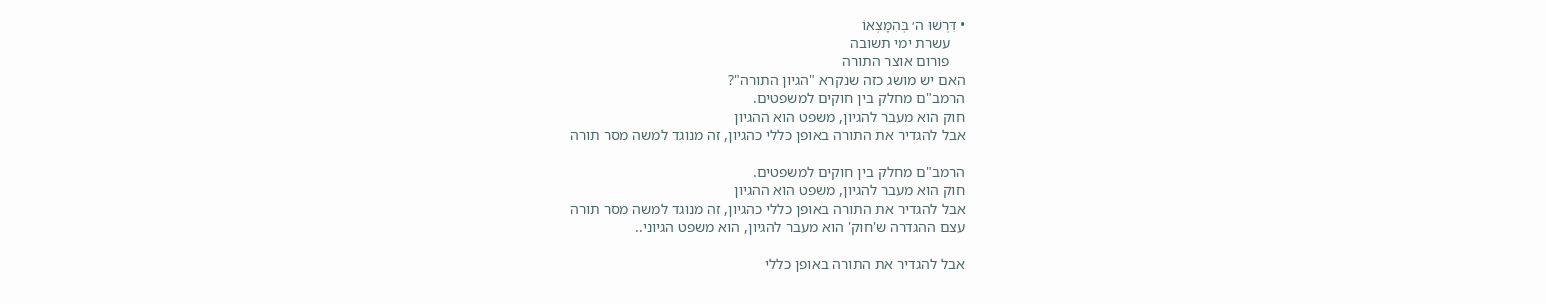• דִּרְשׁוּ ה׳ בְּהִמָּצְאוֹ
    עשרת ימי תשובה
    פורום אוצר התורה
האם יש מושג כזה שנקרא "הגיון התורה"?
הרמב"ם מחלק בין חוקים למשפטים.
חוק הוא מעבר להגיון, משפט הוא ההגיון
אבל להגדיר את התורה באופן כללי כהגיון, זה מנוגד למשה מסר תורה

הרמב"ם מחלק בין חוקים למשפטים.
חוק הוא מעבר להגיון, משפט הוא ההגיון
אבל להגדיר את התורה באופן כללי כהגיון, זה מנוגד למשה מסר תורה
עצם ההגדרה ש'חוק' הוא מעבר להגיון, הוא משפט הגיוני..

אבל להגדיר את התורה באופן כללי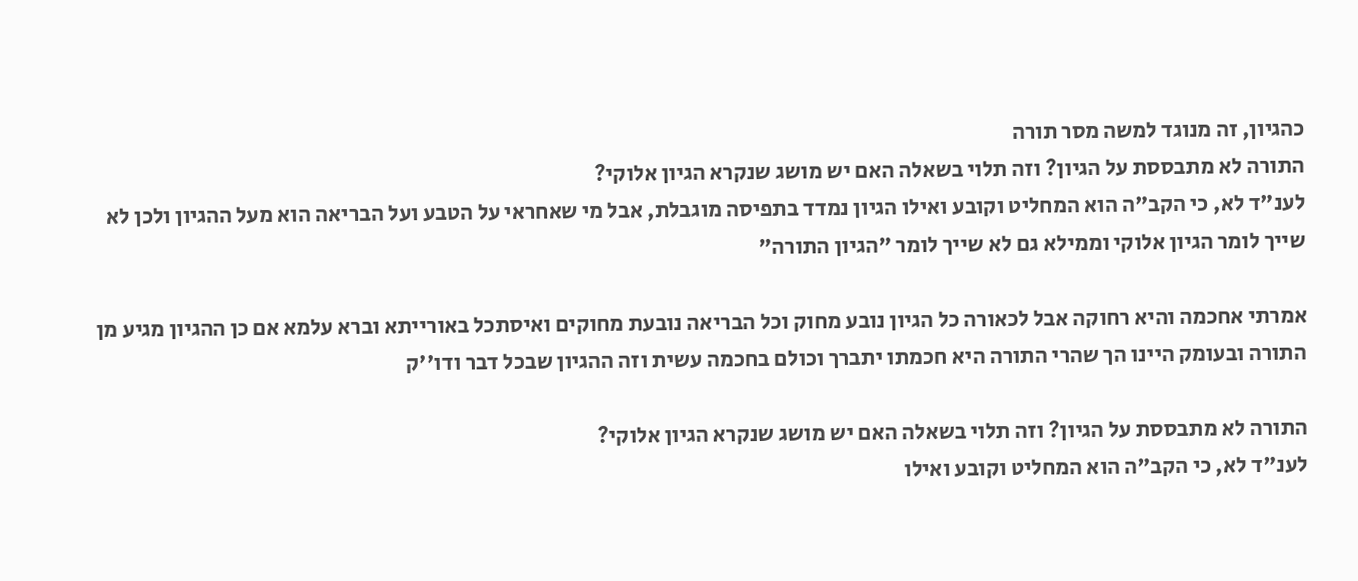כהגיון, זה מנוגד למשה מסר תורה
התורה לא מתבססת על הגיון? וזה תלוי בשאלה האם יש מושג שנקרא הגיון אלוקי?
לענ"ד לא, כי הקב"ה הוא המחליט וקובע ואילו הגיון נמדד בתפיסה מוגבלת, אבל מי שאחראי על הטבע ועל הבריאה הוא מעל ההגיון ולכן לא שייך לומר הגיון אלוקי וממילא גם לא שייך לומר "הגיון התורה"

אמרתי אחכמה והיא רחוקה אבל לכאורה כל הגיון נובע מחוק וכל הבריאה נובעת מחוקים ואיסתכל באורייתא וברא עלמא אם כן ההגיון מגיע מן התורה ובעומק היינו הך שהרי התורה היא חכמתו יתברך וכולם בחכמה עשית וזה ההגיון שבכל דבר ודו''ק

התורה לא מתבססת על הגיון? וזה תלוי בשאלה האם יש מושג שנקרא הגיון אלוקי?
לענ"ד לא, כי הקב"ה הוא המחליט וקובע ואילו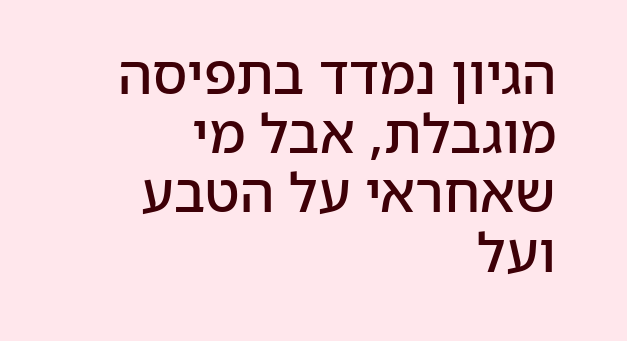הגיון נמדד בתפיסה מוגבלת, אבל מי שאחראי על הטבע ועל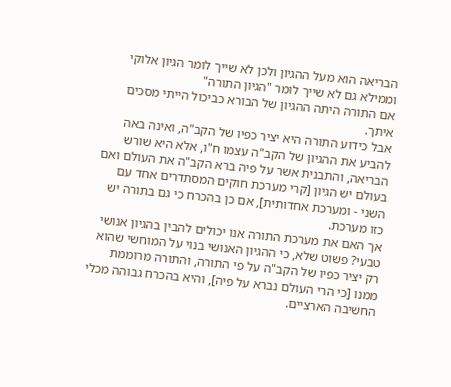הבריאה הוא מעל ההגיון ולכן לא שייך לומר הגיון אלוקי וממילא גם לא שייך לומר "הגיון התורה"
אם התורה היתה ההגיון של הבורא כביכול הייתי מסכים איתך.
אבל כידוע התורה היא יציר כפיו של הקב"ה, ואינה באה להביע את ההגיון של הקב"ה עצמו ח"ו, אלא היא שורש הבריאה, והתבנית אשר על פיה ברא הקב"ה את העולם ואם בעולם יש הגיון [קרי מערכת חוקים המסתדרים אחד עם השני - ומערכת אחדותית], אם כן בהכרח כי גם בתורה יש כזו מערכת.
אך האם את מערכת התורה אנו יכולים להבין בהגיון אנושי טבעי? פשוט שלא, כי ההגיון האנושי בנוי על המוחשי שהוא רק יציר כפיו של הקב"ה על פי התורה, והתורה מרוממת ממנו [כי הרי העולם נברא על פיה], והיא בהכרח גבוהה מכלי החשיבה הארציים.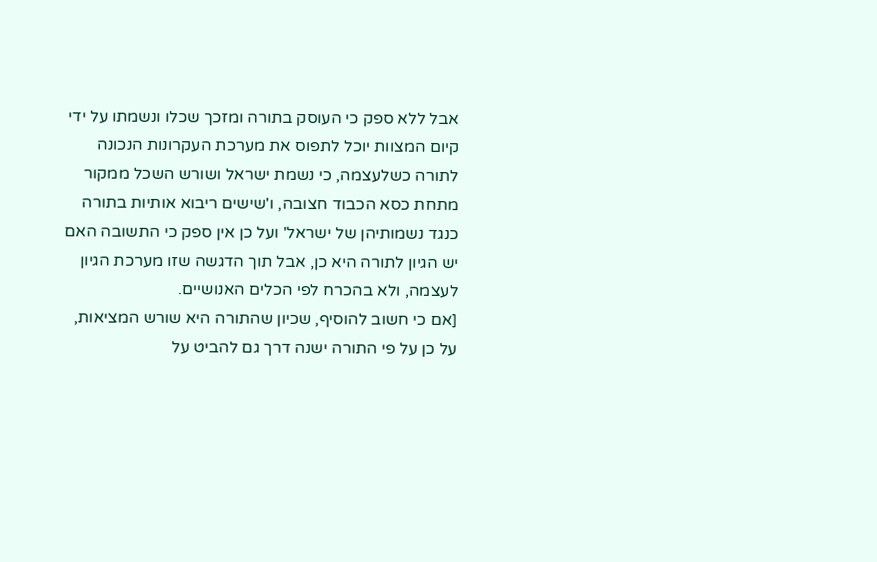אבל ללא ספק כי העוסק בתורה ומזכך שכלו ונשמתו על ידי קיום המצוות יוכל לתפוס את מערכת העקרונות הנכונה לתורה כשלעצמה, כי נשמת ישראל ושורש השכל ממקור מתחת כסא הכבוד חצובה, ו'שישים ריבוא אותיות בתורה כנגד נשמותיהן של ישראל' ועל כן אין ספק כי התשובה האם יש הגיון לתורה היא כן, אבל תוך הדגשה שזו מערכת הגיון לעצמה, ולא בהכרח לפי הכלים האנושיים.
[אם כי חשוב להוסיף, שכיון שהתורה היא שורש המציאות, על כן על פי התורה ישנה דרך גם להביט על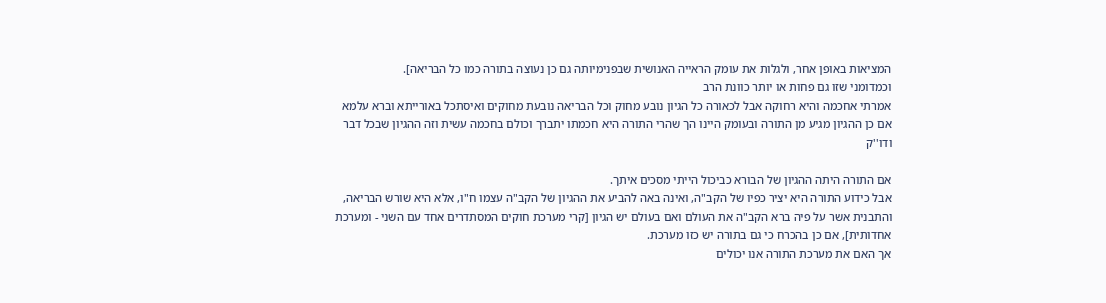המציאות באופן אחר, ולגלות את עומק הראייה האנושית שבפנימיותה גם כן נעוצה בתורה כמו כל הבריאה].
וכמדומני שזו גם פחות או יותר כוונת הרב
אמרתי אחכמה והיא רחוקה אבל לכאורה כל הגיון נובע מחוק וכל הבריאה נובעת מחוקים ואיסתכל באורייתא וברא עלמא אם כן ההגיון מגיע מן התורה ובעומק היינו הך שהרי התורה היא חכמתו יתברך וכולם בחכמה עשית וזה ההגיון שבכל דבר ודו''ק

אם התורה היתה ההגיון של הבורא כביכול הייתי מסכים איתך.
אבל כידוע התורה היא יציר כפיו של הקב"ה, ואינה באה להביע את ההגיון של הקב"ה עצמו ח"ו, אלא היא שורש הבריאה, והתבנית אשר על פיה ברא הקב"ה את העולם ואם בעולם יש הגיון [קרי מערכת חוקים המסתדרים אחד עם השני - ומערכת אחדותית], אם כן בהכרח כי גם בתורה יש כזו מערכת.
אך האם את מערכת התורה אנו יכולים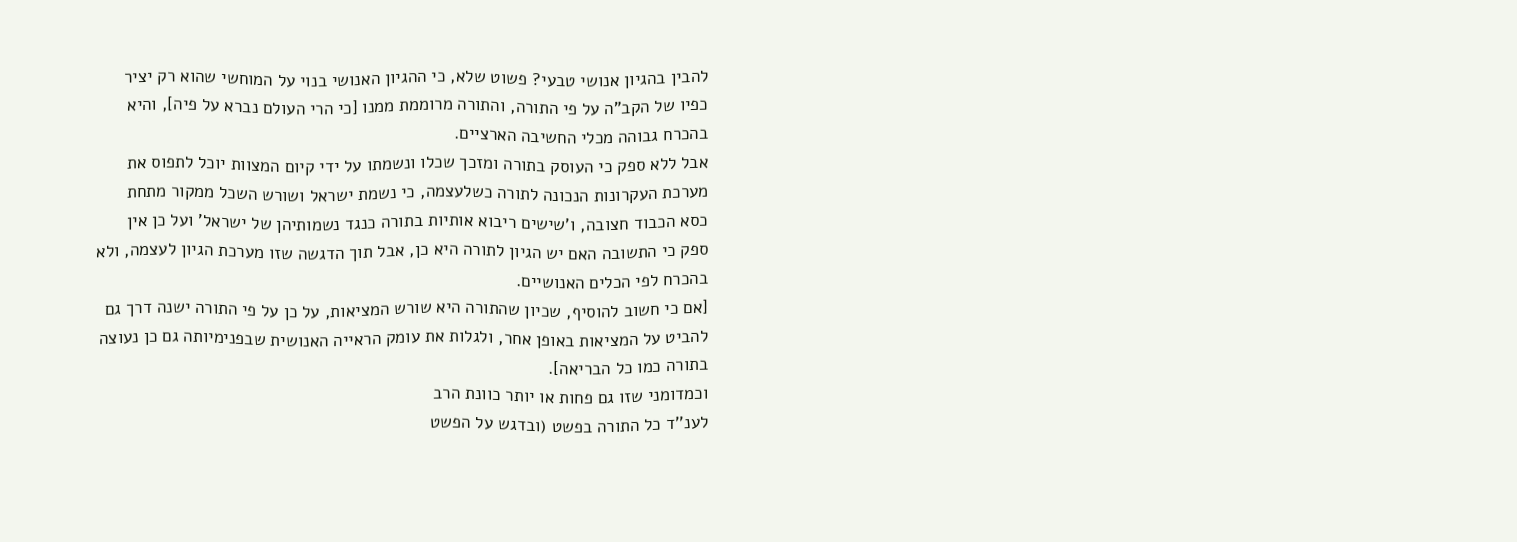להבין בהגיון אנושי טבעי? פשוט שלא, כי ההגיון האנושי בנוי על המוחשי שהוא רק יציר כפיו של הקב"ה על פי התורה, והתורה מרוממת ממנו [כי הרי העולם נברא על פיה], והיא בהכרח גבוהה מכלי החשיבה הארציים.
אבל ללא ספק כי העוסק בתורה ומזכך שכלו ונשמתו על ידי קיום המצוות יוכל לתפוס את מערכת העקרונות הנכונה לתורה כשלעצמה, כי נשמת ישראל ושורש השכל ממקור מתחת כסא הכבוד חצובה, ו'שישים ריבוא אותיות בתורה כנגד נשמותיהן של ישראל' ועל כן אין ספק כי התשובה האם יש הגיון לתורה היא כן, אבל תוך הדגשה שזו מערכת הגיון לעצמה, ולא בהכרח לפי הכלים האנושיים.
[אם כי חשוב להוסיף, שכיון שהתורה היא שורש המציאות, על כן על פי התורה ישנה דרך גם להביט על המציאות באופן אחר, ולגלות את עומק הראייה האנושית שבפנימיותה גם כן נעוצה בתורה כמו כל הבריאה].
וכמדומני שזו גם פחות או יותר כוונת הרב
לענ''ד כל התורה בפשט (ובדגש על הפשט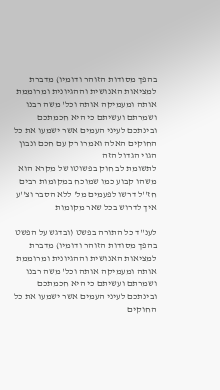בהפך מסודות הזוהר ודומיו) מדברת למציאות האנושית וההגיונית ומרוממת אותה ומעמיקה אותה וכל' משה רבנו ושמרתם ועשיתם כי היא חכמתכם ובינתכם לעיני העמים אשר ישמעו את כל החוקים האלה ואמרו רק עם חכם ונבון הגוי הגדול הזה
לתשומת לב חוק בפשוטו של מקרא הוא משהו קבוע כמו שמוכח במקומות רבים חז''ל דרשו לפעמים מל' ללא הסבר וצ''ע איך לדרוש בכל שאר מקומות

לענ''ד כל התורה בפשט (ובדגש על הפשט בהפך מסודות הזוהר ודומיו) מדברת למציאות האנושית וההגיונית ומרוממת אותה ומעמיקה אותה וכל' משה רבנו ושמרתם ועשיתם כי היא חכמתכם ובינתכם לעיני העמים אשר ישמעו את כל החוקים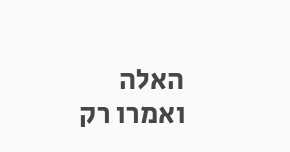האלה ואמרו רק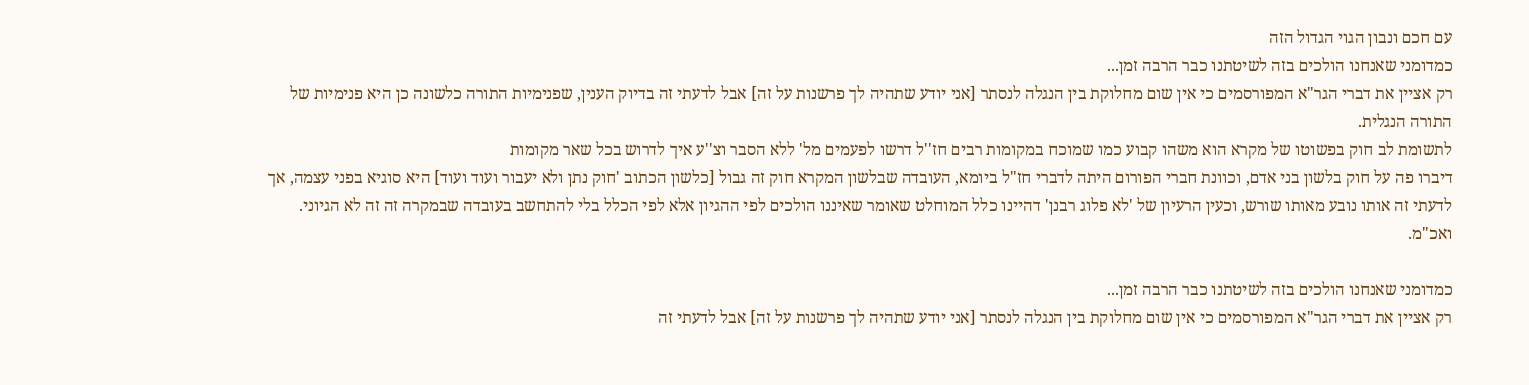עם חכם ונבון הגוי הגדול הזה
כמדומני שאנחנו הולכים בזה לשיטתנו כבר הרבה זמן...
רק אציין את דברי הגר"א המפורסמים כי אין שום מחלוקת בין הנגלה לנסתר [אני יודע שתהיה לך פרשנות על זה] אבל לדעתי זה בדיוק הענין, שפנימיות התורה כלשונה כן היא פנימיות של התורה הנגלית.
לתשומת לב חוק בפשוטו של מקרא הוא משהו קבוע כמו שמוכח במקומות רבים חז''ל דרשו לפעמים מל' ללא הסבר וצ''ע איך לדרוש בכל שאר מקומות
דיברו פה על חוק בלשון בני אדם, וכוונת חברי הפורום היתה לדברי חז"ל ביומא, העובדה שבלשון המקרא חוק זה גבול [כלשון הכתוב 'חוק נתן ולא יעבור ועוד ועוד] היא סוגיא בפני עצמה, אך לדעתי זה אותו נובע מאותו שורש, וכעין הרעיון של 'לא פלוג רבנן' דהיינו כלל המוחלט שאומר שאיננו הולכים לפי ההגיון אלא לפי הכלל בלי להתחשב בעובדה שבמקרה זה זה לא הגיוני. ואכ"מ.

כמדומני שאנחנו הולכים בזה לשיטתנו כבר הרבה זמן...
רק אציין את דברי הגר"א המפורסמים כי אין שום מחלוקת בין הנגלה לנסתר [אני יודע שתהיה לך פרשנות על זה] אבל לדעתי זה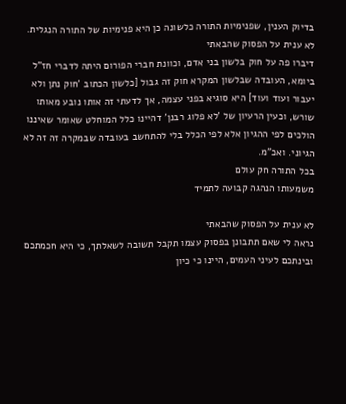בדיוק הענין, שפנימיות התורה כלשונה כן היא פנימיות של התורה הנגלית.
לא ענית על הפסוק שהבאתי
דיברו פה על חוק בלשון בני אדם, וכוונת חברי הפורום היתה לדברי חז"ל ביומא, העובדה שבלשון המקרא חוק זה גבול [כלשון הכתוב 'חוק נתן ולא יעבור ועוד ועוד] היא סוגיא בפני עצמה, אך לדעתי זה אותו נובע מאותו שורש, וכעין הרעיון של 'לא פלוג רבנן' דהיינו כלל המוחלט שאומר שאיננו הולכים לפי ההגיון אלא לפי הכלל בלי להתחשב בעובדה שבמקרה זה זה לא הגיוני. ואכ"מ.
בכל התורה חק עולם
משמעותו הנהגה קבועה לתמיד

לא ענית על הפסוק שהבאתי
נראה לי שאם תתבונן בפסוק עצמו תקבל תשובה לשאלתך, כי היא חכמתכם ובינתכם לעיני העמים, היינו כי כיון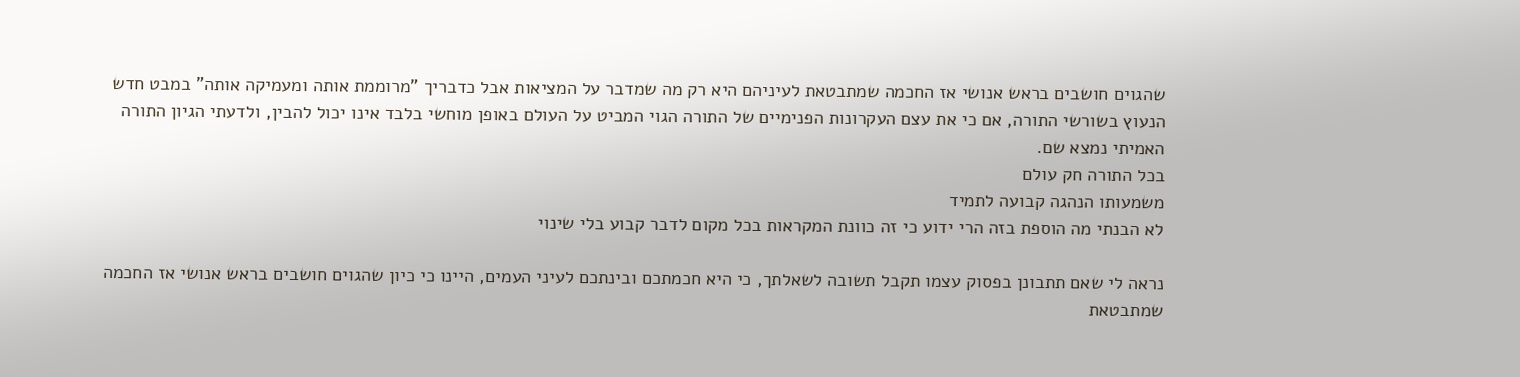שהגוים חושבים בראש אנושי אז החכמה שמתבטאת לעיניהם היא רק מה שמדבר על המציאות אבל כדבריך "מרוממת אותה ומעמיקה אותה" במבט חדש הנעוץ בשורשי התורה, אם כי את עצם העקרונות הפנימיים של התורה הגוי המביט על העולם באופן מוחשי בלבד אינו יכול להבין, ולדעתי הגיון התורה האמיתי נמצא שם.
בכל התורה חק עולם
משמעותו הנהגה קבועה לתמיד
לא הבנתי מה הוספת בזה הרי ידוע כי זה כוונת המקראות בכל מקום לדבר קבוע בלי שינוי

נראה לי שאם תתבונן בפסוק עצמו תקבל תשובה לשאלתך, כי היא חכמתכם ובינתכם לעיני העמים, היינו כי כיון שהגוים חושבים בראש אנושי אז החכמה שמתבטאת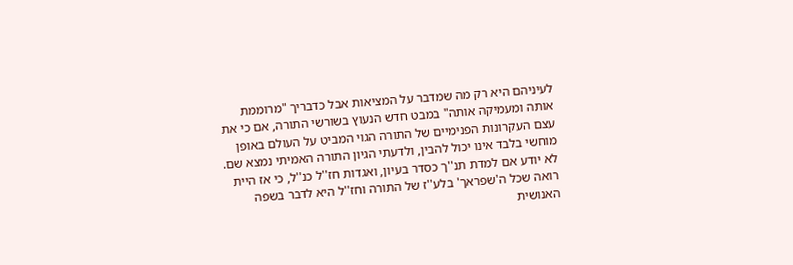לעיניהם היא רק מה שמדבר על המציאות אבל כדבריך "מרוממת אותה ומעמיקה אותה" במבט חדש הנעוץ בשורשי התורה, אם כי את עצם העקרונות הפנימיים של התורה הגוי המביט על העולם באופן מוחשי בלבד אינו יכול להבין, ולדעתי הגיון התורה האמיתי נמצא שם.
לא יודע אם למדת תנ''ך כסדר בעיון, ואגדות חז''ל כנ''ל, כי אז היית רואה שכל ה'שפראך' בלע''ז של התורה וחז''ל היא לדבר בשפה האנושית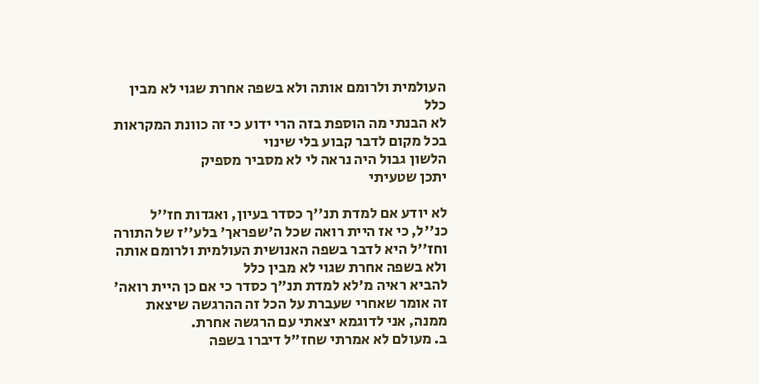העולמית ולרומם אותה ולא בשפה אחרת שגוי לא מבין כלל
לא הבנתי מה הוספת בזה הרי ידוע כי זה כוונת המקראות בכל מקום לדבר קבוע בלי שינוי
הלשון גבול היה נראה לי לא מסביר מספיק
יתכן שטעיתי

לא יודע אם למדת תנ''ך כסדר בעיון, ואגדות חז''ל כנ''ל, כי אז היית רואה שכל ה'שפראך' בלע''ז של התורה וחז''ל היא לדבר בשפה האנושית העולמית ולרומם אותה ולא בשפה אחרת שגוי לא מבין כלל
להביא ראיה מ'לא למדת תנ"ך כסדר כי אם כן היית רואה' זה אומר שאחרי שעברת על הכל זה ההרגשה שיצאת ממנה, אני לדוגמא יצאתי עם הרגשה אחרת.
ב. מעולם לא אמרתי שחז"ל דיברו בשפה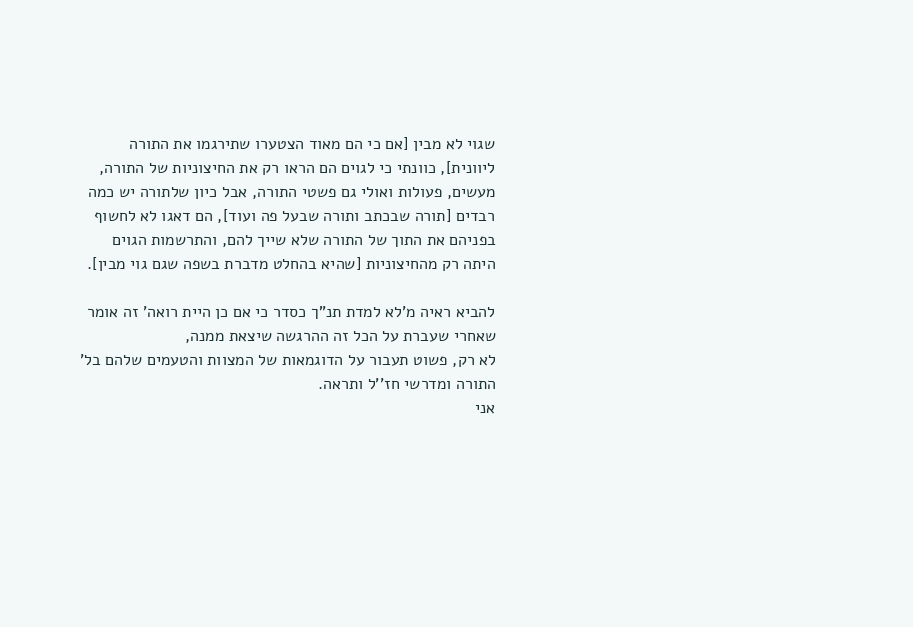שגוי לא מבין [אם כי הם מאוד הצטערו שתירגמו את התורה ליוונית], כוונתי כי לגוים הם הראו רק את החיצוניות של התורה, מעשים, פעולות ואולי גם פשטי התורה, אבל כיון שלתורה יש כמה רבדים [תורה שבכתב ותורה שבעל פה ועוד], הם דאגו לא לחשוף בפניהם את התוך של התורה שלא שייך להם, והתרשמות הגוים היתה רק מהחיצוניות [שהיא בהחלט מדברת בשפה שגם גוי מבין].

להביא ראיה מ'לא למדת תנ"ך כסדר כי אם כן היית רואה' זה אומר שאחרי שעברת על הכל זה ההרגשה שיצאת ממנה,
לא רק, פשוט תעבור על הדוגמאות של המצוות והטעמים שלהם בל' התורה ומדרשי חז''ל ותראה.
אני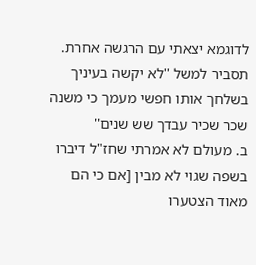לדוגמא יצאתי עם הרגשה אחרת.
תסביר למשל ''לא יקשה בעיניך בשלחך אותו חפשי מעמך כי משנה שכר שכיר עבדך שש שנים''
ב. מעולם לא אמרתי שחז"ל דיברו בשפה שגוי לא מבין [אם כי הם מאוד הצטערו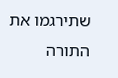שתירגמו את התורה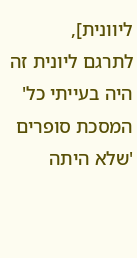ליוונית],
לתרגם ליונית זה היה בעייתי כל' המסכת סופרים 'שלא היתה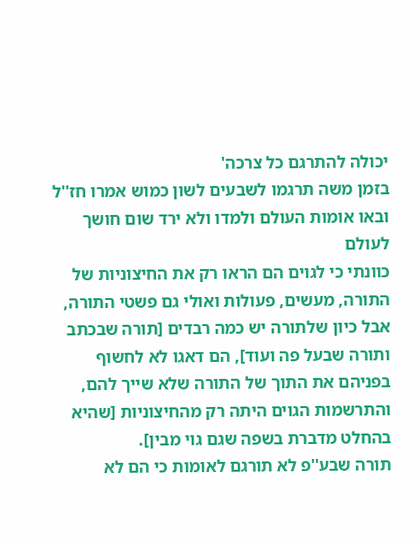יכולה להתרגם כל צרכה'
בזמן משה תרגמו לשבעים לשון כמוש אמרו חז''ל ובאו אומות העולם ולמדו ולא ירד שום חושך לעולם
כוונתי כי לגוים הם הראו רק את החיצוניות של התורה, מעשים, פעולות ואולי גם פשטי התורה, אבל כיון שלתורה יש כמה רבדים [תורה שבכתב ותורה שבעל פה ועוד], הם דאגו לא לחשוף בפניהם את התוך של התורה שלא שייך להם, והתרשמות הגוים היתה רק מהחיצוניות [שהיא בהחלט מדברת בשפה שגם גוי מבין].
תורה שבע''פ לא תורגם לאומות כי הם לא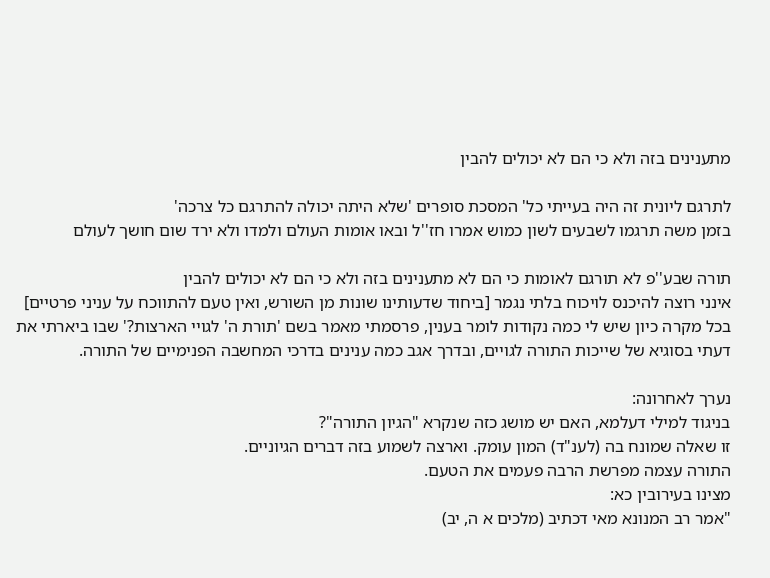מתענינים בזה ולא כי הם לא יכולים להבין

לתרגם ליונית זה היה בעייתי כל' המסכת סופרים 'שלא היתה יכולה להתרגם כל צרכה'
בזמן משה תרגמו לשבעים לשון כמוש אמרו חז''ל ובאו אומות העולם ולמדו ולא ירד שום חושך לעולם

תורה שבע''פ לא תורגם לאומות כי הם לא מתענינים בזה ולא כי הם לא יכולים להבין
אינני רוצה להיכנס לויכוח בלתי נגמר [ביחוד שדעותינו שונות מן השורש, ואין טעם להתווכח על עניני פרטיים]
בכל מקרה כיון שיש לי כמה נקודות לומר בענין, פרסמתי מאמר בשם 'תורת ה' לגויי הארצות?' שבו ביארתי את דעתי בסוגיא של שייכות התורה לגויים, ובדרך אגב כמה ענינים בדרכי המחשבה הפנימיים של התורה.

נערך לאחרונה:
בניגוד למילי דעלמא, האם יש מושג כזה שנקרא "הגיון התורה"?
זו שאלה שמונח בה (לענ"ד) המון עומק. וארצה לשמוע בזה דברים הגיוניים.
התורה עצמה מפרשת הרבה פעמים את הטעם.
מצינו בעירובין כא:
"אמר רב המנונא מאי דכתיב (מלכים א ה, יב)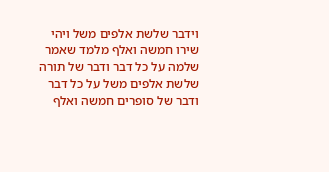וידבר שלשת אלפים משל ויהי שירו חמשה ואלף מלמד שאמר שלמה על כל דבר ודבר של תורה שלשת אלפים משל על כל דבר ודבר של סופרים חמשה ואלף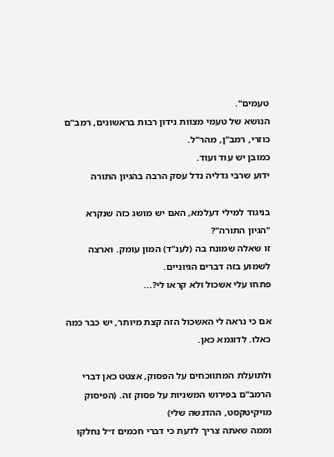טעמים".
הנושא של טעמי מצוות נידון רבות בראשונים, רמב"ם כוזרי, רמב"ן, מהר"ל.
כמובן יש עוד ועוד.
ידוע שרבי גדליה נדל עסק הרבה בהגיון התורה

בניגוד למילי דעלמא, האם יש מושג כזה שנקרא "הגיון התורה"?
זו שאלה שמונח בה (לענ"ד) המון עומק. וארצה לשמוע בזה דברים הגיוניים.
פתחו עלי אשכול ולא קראו לי?...

אם כי נראה לי האשכול הזה קצת מיותר, יש כבר כמה כאלו. לדוגמא כאן.

ולתועלת המתווכחים על הפסוק, אצטט כאן דברי הרמב"ם בפירוש המשניות על פסוק זה. (הפיסוק מויקיטקסט, ההדגשה שלי)
וממה שאתה צריך לדעת כי דברי חכמים ז״ל נחלקו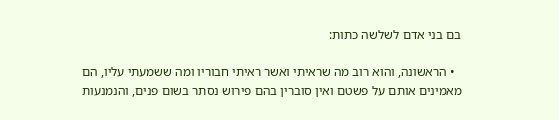בם בני אדם לשלשה כתות:

  • הראשונה, והוא רוב מה שראיתי ואשר ראיתי חבוריו ומה ששמעתי עליו, הם מאמינים אותם על פשטם ואין סוברין בהם פירוש נסתר בשום פנים, והנמנעות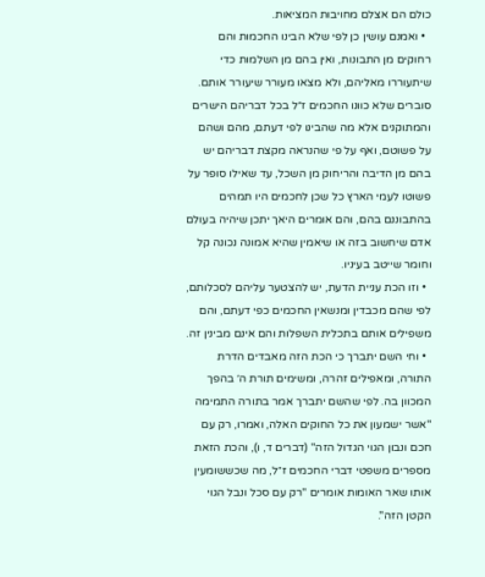כולם הם אצלם מחויבות המציאות.
  • ואמנם עושין כן לפי שלא הבינו החכמות והם רחוקים מן התבונות, ואין בהם מן השלמות כדי שיתעוררו מאליהם, ולא מצאו מעורר שיעורר אותם. סוברים שלא כוונו החכמים ז״ל בכל דבריהם הישרים והמתוקנים אלא מה שהבינו לפי דעתם, מהם ושהם על פשוטם, ואף על פי שהנראה מקצת דבריהם יש בהם מן הדיבה והריחוק מן השכל, עד שאילו סופר על פשוטו לעמי הארץ כל שכן לחכמים היו תמהים בהתבוננם בהם, והם אומרים היאך יתכן שיהיה בעולם אדם שיחשוב בזה או שיאמין שהיא אמונה נכונה קל וחומר שייטב בעיניו.
  • וזו הכת עניית הדעת, יש להצטער עליהם לסכלותם, לפי שהם מכבדין ומנשאין החכמים כפי דעתם, והם משפילים אותם בתכלית השפלות והם אינם מבינין זה.
  • וחי השם יתברך כי הכת הזה מאבדים הדרת התורה, ומאפילים זהרה, ומשימים תורת ה׳ בהפך המכוון בה. לפי שהשם יתברך אמר בתורה התמימה "אשר ישמעון את כל החוקים האלה, ואמרו, רק עם חכם ונבון הגוי הגדול הזה" (דברים ד, ו), והכת הזאת מספרים משפטי דברי החכמים ז״ל, מה שכששומעין אותו שאר האומות אומרים "רק עם סכל ונבל הגוי הקטן הזה".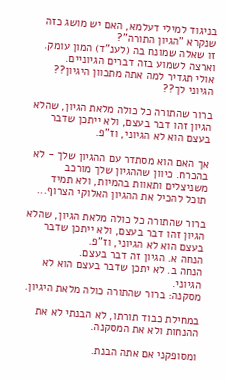בניגוד למילי דעלמא, האם יש מושג כזה שנקרא "הגיון התורה"?
זו שאלה שמונח בה (לענ"ד) המון עומק. וארצה לשמוע בזה דברים הגיוניים.
אולי תגדיר למה אתה מתכוון היגיון??
הגיוני לך??

ברור שהתורה כל כולה מלאת הגיון, שהלא הגיון זהו דבר בעצם, ולא ייתכן שדבר בעצם הוא לא הגיוני, וז"פ.

אך האם הוא מסתדר עם ההגיון שלך - לא בהכרח. כיוון שההגיון שלך מורכב משניצלים ותאוות בהמיות, ולא תמיד תוכל להכיל את ההגיון האלוקי הצרוף...

ברור שהתורה כל כולה מלאת הגיון, שהלא הגיון זהו דבר בעצם, ולא ייתכן שדבר בעצם הוא לא הגיוני, וז"פ.
הנחה א. הגיון זה דבר בעצם.
הנחה ב. לא יתכן שדבר בעצם הוא לא הגיוני.
מסקנה: ברור שהתורה כולה מלאת היגיון.

במחילת כבוד תורתו, לא הבנתי לא את ההנחות ולא את המסקנה.

ומסופקני אם אתה הבנת.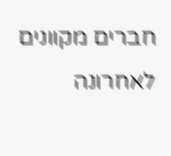חברים מקוונים לאחרונה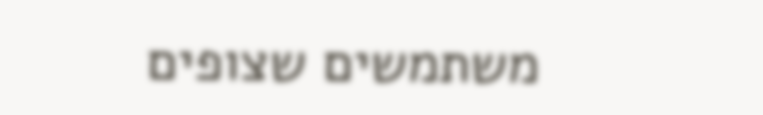משתמשים שצופים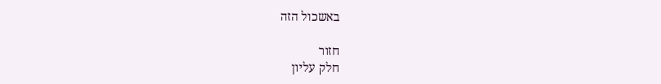באשכול הזה

חזור
חלק עליון